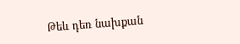Թեև դեռ նախքան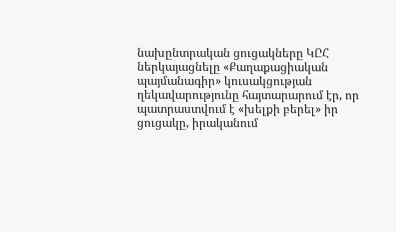նախընտրական ցուցակները ԿԸՀ ներկայացնելը «Քաղաքացիական պայմանագիր» կուսակցության ղեկավարությունը հայտարարում էր, որ պատրաստվում է «խելքի բերել» իր ցուցակը, իրականում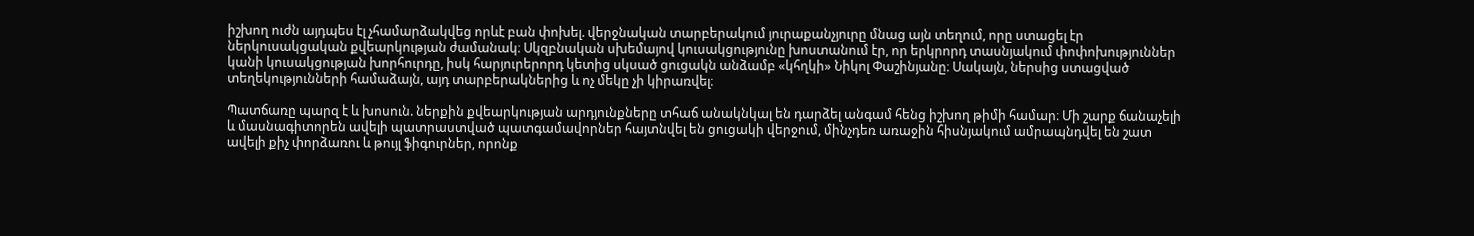իշխող ուժն այդպես էլ չհամարձակվեց որևէ բան փոխել. վերջնական տարբերակում յուրաքանչյուրը մնաց այն տեղում, որը ստացել էր ներկուսակցական քվեարկության ժամանակ։ Սկզբնական սխեմայով կուսակցությունը խոստանում էր, որ երկրորդ տասնյակում փոփոխություններ կանի կուսակցության խորհուրդը, իսկ հարյուրերորդ կետից սկսած ցուցակն անձամբ «կհղկի» Նիկոլ Փաշինյանը։ Սակայն, ներսից ստացված տեղեկությունների համաձայն, այդ տարբերակներից և ոչ մեկը չի կիրառվել։

Պատճառը պարզ է և խոսուն. ներքին քվեարկության արդյունքները տհաճ անակնկալ են դարձել անգամ հենց իշխող թիմի համար։ Մի շարք ճանաչելի և մասնագիտորեն ավելի պատրաստված պատգամավորներ հայտնվել են ցուցակի վերջում, մինչդեռ առաջին հիսնյակում ամրապնդվել են շատ ավելի քիչ փորձառու և թույլ ֆիգուրներ, որոնք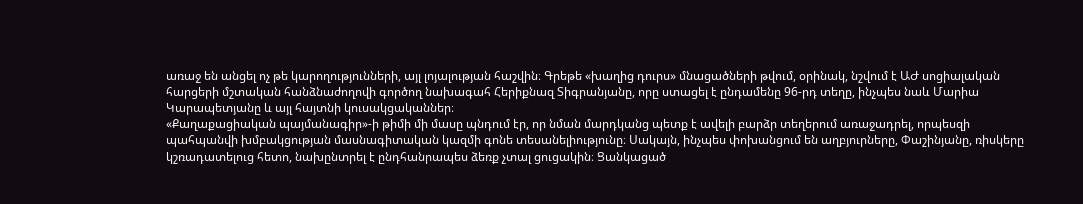առաջ են անցել ոչ թե կարողությունների, այլ լոյալության հաշվին։ Գրեթե «խաղից դուրս» մնացածների թվում, օրինակ, նշվում է ԱԺ սոցիալական հարցերի մշտական հանձնաժողովի գործող նախագահ Հերիքնազ Տիգրանյանը, որը ստացել է ընդամենը 96-րդ տեղը, ինչպես նաև Մարիա Կարապետյանը և այլ հայտնի կուսակցականներ։
«Քաղաքացիական պայմանագիր»-ի թիմի մի մասը պնդում էր, որ նման մարդկանց պետք է ավելի բարձր տեղերում առաջադրել, որպեսզի պահպանվի խմբակցության մասնագիտական կազմի գոնե տեսանելիությունը։ Սակայն, ինչպես փոխանցում են աղբյուրները, Փաշինյանը, ռիսկերը կշռադատելուց հետո, նախընտրել է ընդհանրապես ձեռք չտալ ցուցակին։ Ցանկացած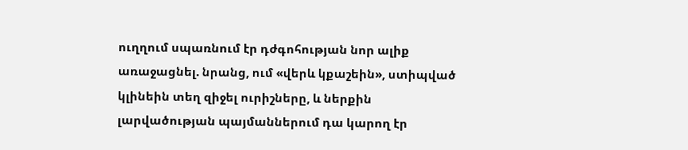ուղղում սպառնում էր դժգոհության նոր ալիք առաջացնել. նրանց, ում «վերև կքաշեին», ստիպված կլինեին տեղ զիջել ուրիշները, և ներքին լարվածության պայմաններում դա կարող էր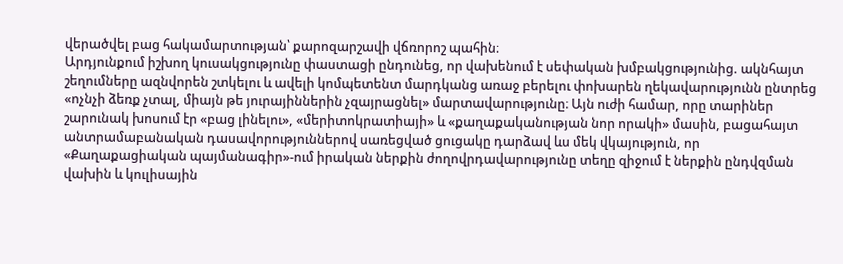վերածվել բաց հակամարտության՝ քարոզարշավի վճռորոշ պահին։
Արդյունքում իշխող կուսակցությունը փաստացի ընդունեց, որ վախենում է սեփական խմբակցությունից. ակնհայտ շեղումները ազնվորեն շտկելու և ավելի կոմպետենտ մարդկանց առաջ բերելու փոխարեն ղեկավարությունն ընտրեց «ոչնչի ձեռք չտալ, միայն թե յուրայիններին չզայրացնել» մարտավարությունը։ Այն ուժի համար, որը տարիներ շարունակ խոսում էր «բաց լինելու», «մերիտոկրատիայի» և «քաղաքականության նոր որակի» մասին, բացահայտ անտրամաբանական դասավորություններով սառեցված ցուցակը դարձավ ևս մեկ վկայություն, որ «Քաղաքացիական պայմանագիր»-ում իրական ներքին ժողովրդավարությունը տեղը զիջում է ներքին ընդվզման վախին և կուլիսային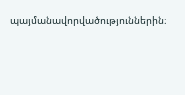պայմանավորվածություններին։